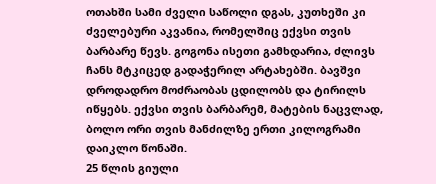ოთახში სამი ძველი საწოლი დგას, კუთხეში კი ძველებური აკვანია, რომელშიც ექვსი თვის ბარბარე წევს. გოგონა ისეთი გამხდარია, ძლივს ჩანს მტკიცედ გადაჭერილ არტახებში. ბავშვი დროდადრო მოძრაობას ცდილობს და ტირილს იწყებს. ექვსი თვის ბარბარემ, მატების ნაცვლად, ბოლო ორი თვის მანძილზე ერთი კილოგრამი დაიკლო წონაში.
25 წლის გიული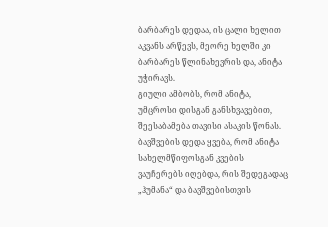ბარბარეს დედაა, ის ცალი ხელით აკვანს არწევს, მეორე ხელში კი ბარბარეს წლინახევრის და, ანიტა უჭირავს.
გიული ამბობს, რომ ანიტა, უმცროსი დისგან განსხვავებით, შეესაბამება თავისი ასაკის წონას. ბავშვების დედა ყვება, რომ ანიტა სახელმწიფოსგან კვების ვაუჩერებს იღებდა, რის შედეგადაც „ჰუმანა“ და ბავშვებისთვის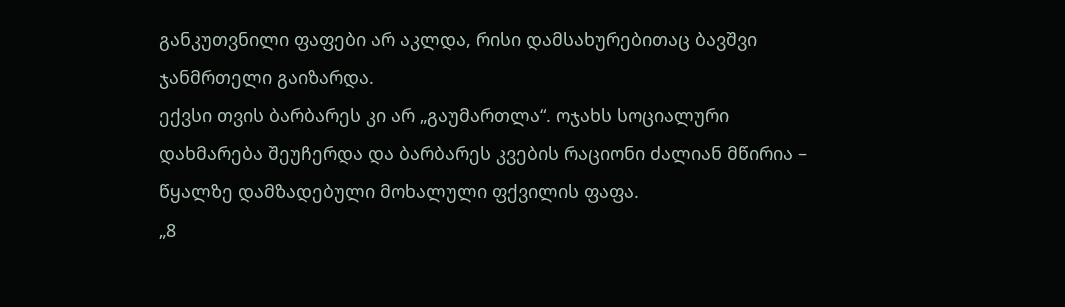განკუთვნილი ფაფები არ აკლდა, რისი დამსახურებითაც ბავშვი ჯანმრთელი გაიზარდა.
ექვსი თვის ბარბარეს კი არ „გაუმართლა“. ოჯახს სოციალური დახმარება შეუჩერდა და ბარბარეს კვების რაციონი ძალიან მწირია – წყალზე დამზადებული მოხალული ფქვილის ფაფა.
„8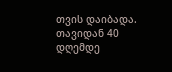თვის დაიბადა. თავიდან 40 დღემდე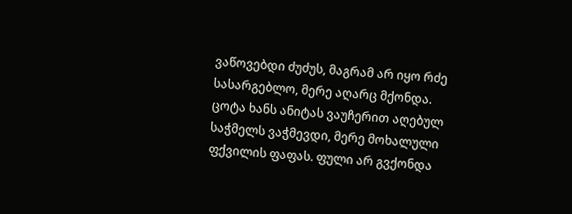ვაწოვებდი ძუძუს, მაგრამ არ იყო რძე სასარგებლო, მერე აღარც მქონდა. ცოტა ხანს ანიტას ვაუჩერით აღებულ საჭმელს ვაჭმევდი, მერე მოხალული ფქვილის ფაფას. ფული არ გვქონდა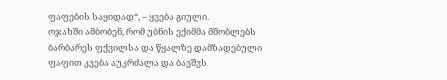ფაფების საყიდად“, – ყვება გიული.
ოჯახში ამბობენ, რომ უბნის ექიმმა მშობლებს ბარბარეს ფქვილსა და წყალზე დამზადებული ფაფით კვება აუკრძალა და ბავშვს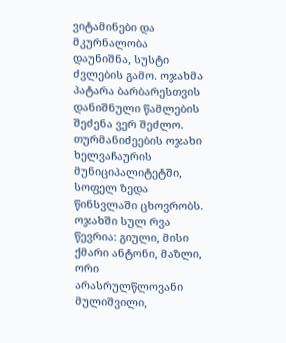ვიტამინები და მკურნალობა დაუნიშნა, სუსტი ძვლების გამო. ოჯახმა პატარა ბარბარესთვის დანიშნული წამლების შეძენა ვერ შეძლო.
თურმანიძეების ოჯახი ხელვაჩაურის მუნიციპალიტეტში, სოფელ ზედა წინსვლაში ცხოვრობს. ოჯახში სულ რვა წევრია: გიული, მისი ქმარი ანტონი, მაზლი, ორი არასრულწლოვანი მულიშვილი,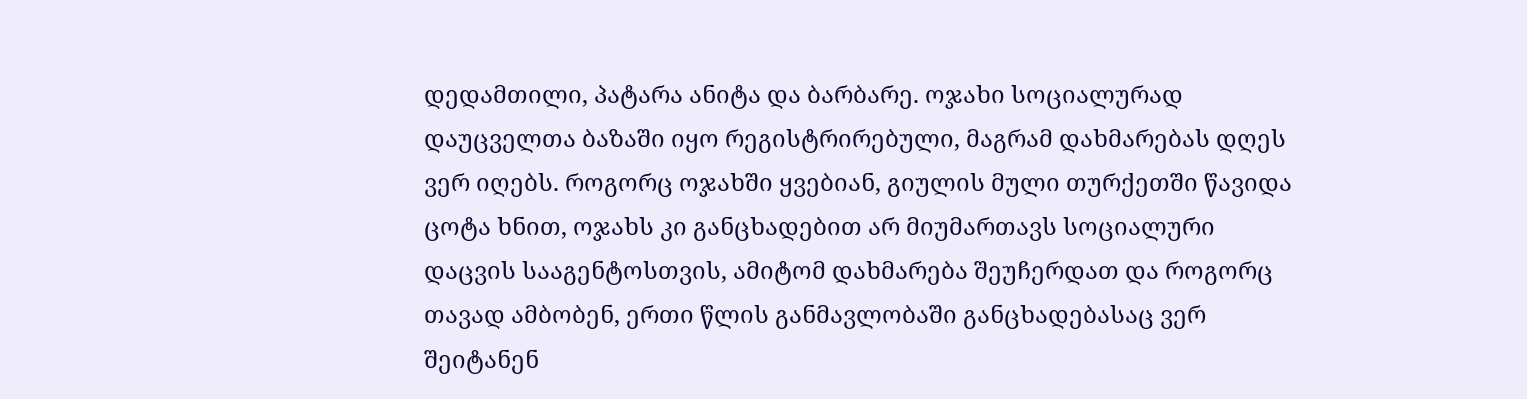დედამთილი, პატარა ანიტა და ბარბარე. ოჯახი სოციალურად დაუცველთა ბაზაში იყო რეგისტრირებული, მაგრამ დახმარებას დღეს ვერ იღებს. როგორც ოჯახში ყვებიან, გიულის მული თურქეთში წავიდა ცოტა ხნით, ოჯახს კი განცხადებით არ მიუმართავს სოციალური დაცვის სააგენტოსთვის, ამიტომ დახმარება შეუჩერდათ და როგორც თავად ამბობენ, ერთი წლის განმავლობაში განცხადებასაც ვერ შეიტანენ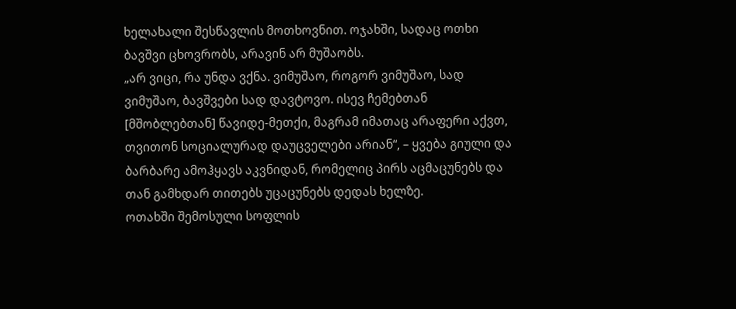ხელახალი შესწავლის მოთხოვნით. ოჯახში, სადაც ოთხი ბავშვი ცხოვრობს, არავინ არ მუშაობს.
„არ ვიცი, რა უნდა ვქნა. ვიმუშაო, როგორ ვიმუშაო, სად ვიმუშაო, ბავშვები სად დავტოვო. ისევ ჩემებთან [მშობლებთან] წავიდე-მეთქი, მაგრამ იმათაც არაფერი აქვთ, თვითონ სოციალურად დაუცველები არიან“, – ყვება გიული და ბარბარე ამოჰყავს აკვნიდან, რომელიც პირს აცმაცუნებს და თან გამხდარ თითებს უცაცუნებს დედას ხელზე.
ოთახში შემოსული სოფლის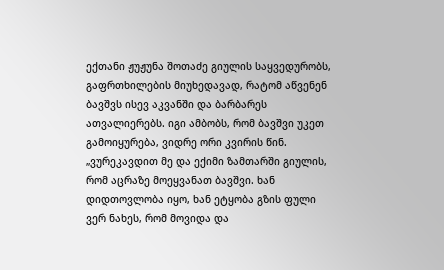ექთანი ჟუჟუნა შოთაძე გიულის საყვედურობს, გაფრთხილების მიუხედავად, რატომ აწვენენ ბავშვს ისევ აკვანში და ბარბარეს ათვალიერებს. იგი ამბობს, რომ ბავშვი უკეთ გამოიყურება, ვიდრე ორი კვირის წინ.
„ვურეკავდით მე და ექიმი ზამთარში გიულის, რომ აცრაზე მოეყვანათ ბავშვი. ხან დიდთოვლობა იყო, ხან ეტყობა გზის ფული ვერ ნახეს, რომ მოვიდა და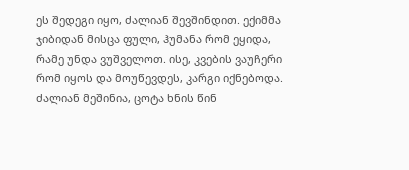ეს შედეგი იყო, ძალიან შევშინდით. ექიმმა ჯიბიდან მისცა ფული, ჰუმანა რომ ეყიდა, რამე უნდა ვუშველოთ. ისე, კვების ვაუჩერი რომ იყოს და მოუწევდეს, კარგი იქნებოდა. ძალიან მეშინია, ცოტა ხნის წინ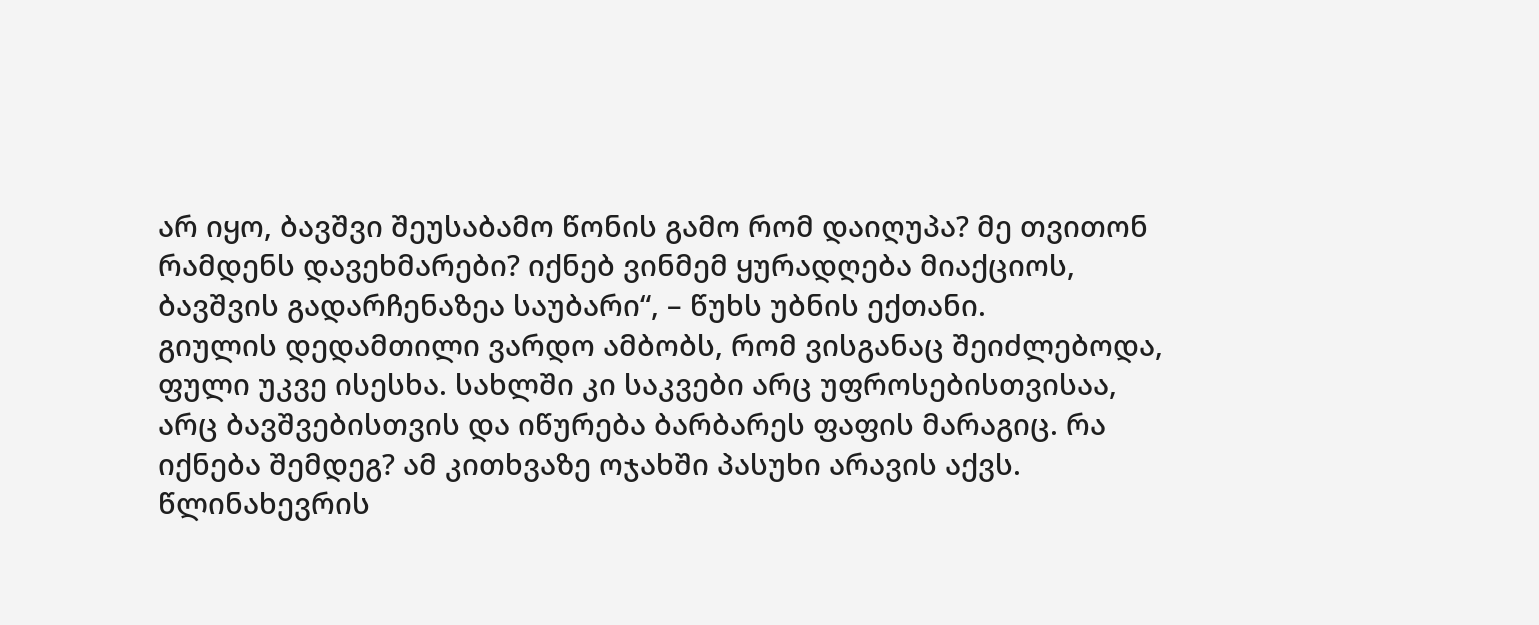არ იყო, ბავშვი შეუსაბამო წონის გამო რომ დაიღუპა? მე თვითონ რამდენს დავეხმარები? იქნებ ვინმემ ყურადღება მიაქციოს, ბავშვის გადარჩენაზეა საუბარი“, – წუხს უბნის ექთანი.
გიულის დედამთილი ვარდო ამბობს, რომ ვისგანაც შეიძლებოდა, ფული უკვე ისესხა. სახლში კი საკვები არც უფროსებისთვისაა, არც ბავშვებისთვის და იწურება ბარბარეს ფაფის მარაგიც. რა იქნება შემდეგ? ამ კითხვაზე ოჯახში პასუხი არავის აქვს.
წლინახევრის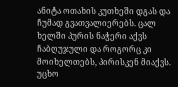ანიტა ოთახის კუთხეში დგას და ჩუმად გვათვალიერებს. ცალ ხელში პურის ნაჭერი აქვს ჩაბღუჯული და როგორც კი მოიხელთებს, პირისკენ მიაქვს. უცხო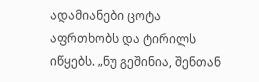ადამიანები ცოტა აფრთხობს და ტირილს იწყებს. „ნუ გეშინია, შენთან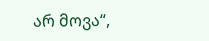არ მოვა“,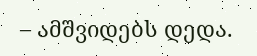– ამშვიდებს დედა.